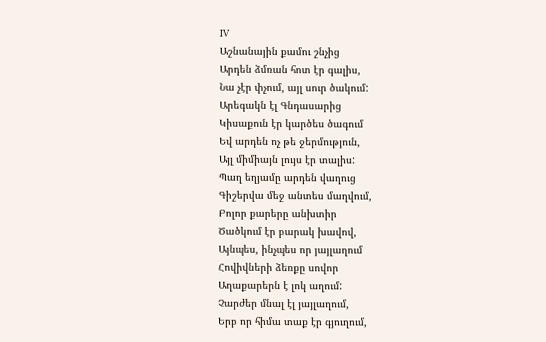IV
Աշնանային քամու շնչից
Արդեն ձմռան հոտ էր գալիս,
Նա չէր փչում, այլ սուր ծակում:
Արեգակն էլ Գնդասարից
Կիսաքուն էր կարծես ծագում
Եվ արդեն ոչ թե ջերմություն,
Այլ միմիայն լույս էր տալիս:
Պաղ եղյամը արդեն վաղուց
Գիշերվա մեջ անտես մաղվում,
Բոլոր քարերը անխտիր
Ծածկում էր բարակ խավով,
Այնպես, ինչպես որ յայլաղում
Հովիվների ձեռքը սովոր
Աղաքարերն է լոկ աղում:
Չարժեր մնալ էլ յայլաղում,
Երբ որ հիմա տաք էր գյուղում,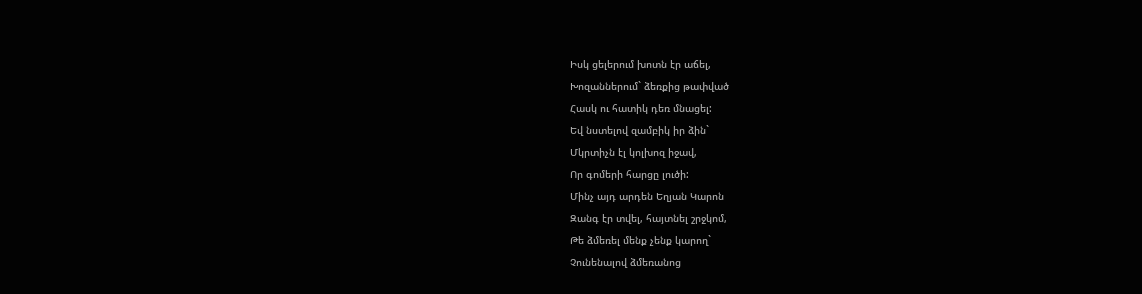Իսկ ցելերում խոտն էր աճել,
Խոզաններում` ձեռքից թափված
Հասկ ու հատիկ դեռ մնացել:
Եվ նստելով զամբիկ իր ձին`
Մկրտիչն էլ կոլխոզ իջավ,
Որ գոմերի հարցը լուծի:
Մինչ այդ արդեն Եղյան Կարոն
Զանգ էր տվել, հայտնել շրջկոմ,
Թե ձմեռել մենք չենք կարող`
Չունենալով ձմեռանոց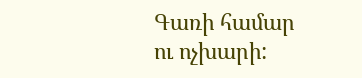Գառի համար ու ոչխարի: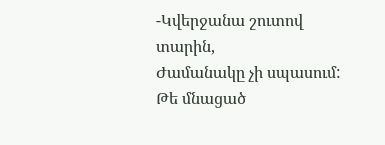-Կվերջանա շուտով տարին,
Ժամանակը չի սպասում:
Թե մնացած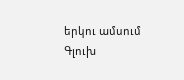երկու ամսում
Գլուխ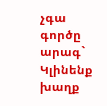չգա գործը արագ`
Կլինենք խաղք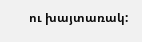ու խայտառակ: